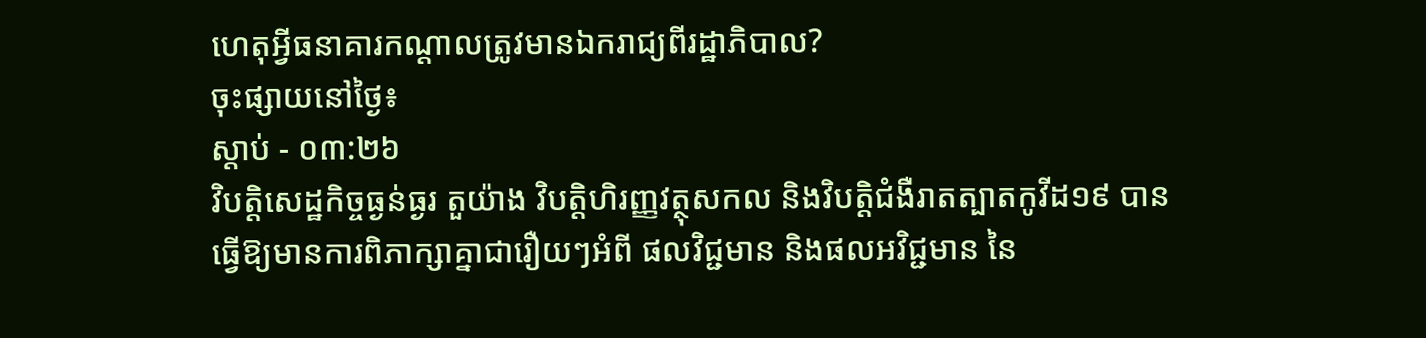ហេតុអ្វីធនាគារកណ្តាលត្រូវមានឯករាជ្យពីរដ្ឋាភិបាល?
ចុះផ្សាយនៅថ្ងៃ៖
ស្តាប់ - ០៣:២៦
វិបត្តិសេដ្ឋកិច្ចធ្ងន់ធ្ងរ តួយ៉ាង វិបត្តិហិរញ្ញវត្ថុសកល និងវិបត្តិជំងឺរាតត្បាតកូវីដ១៩ បានធ្វើឱ្យមានការពិភាក្សាគ្នាជារឿយៗអំពី ផលវិជ្ជមាន និងផលអវិជ្ជមាន នៃ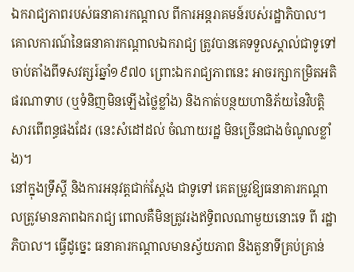ឯករាជ្យភាពរបស់ធនាគារកណ្តាល ពីការអន្ដរាគមន៍របស់រដ្ឋាភិបាល។ គោលការណ៍នៃធនាគារកណ្តាលឯករាជ្យ ត្រូវបានគេទទួលស្គាល់ជាទូទៅ ចាប់តាំងពីទសវត្សរ៍ឆ្នាំ១៩៧០ ព្រោះឯករាជ្យភាពនេះ អាចរក្សាកម្រិតអតិផរណាទាប (ឬទំនិញមិនឡើងថ្លៃខ្លាំង) និងកាត់បន្ថយហានិភ័យនៃវិបត្តិសារពើពន្ធផងដែរ (នេះសំដៅដល់ ចំណាយរដ្ឋ មិនច្រើនជាងចំណូលខ្លាំង)។
នៅក្នុងទ្រឹស្ដី និងការអនុវត្តជាក់ស្ដែង ជាទូទៅ គេតម្រូវឱ្យធនាគារកណ្តាលត្រូវមានភាពឯករាជ្យ ពោលគឺមិនត្រូវរងឥទ្ធិពលណាមួយនោះទេ ពី រដ្ឋាភិបាល។ ធ្វើដូច្នេះ ធនាគារកណ្តាលមានស្វ័យភាព និងតួនាទីគ្រប់គ្រាន់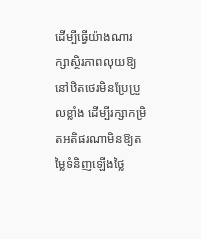ដើម្បីធ្វើយ៉ាងណារក្សាស្ថិរភាពលុយឱ្យនៅឋិតថេរមិនប្រែប្រួលខ្លាំង ដើម្បីរក្សាកម្រិតអតិផរណាមិនឱ្យតម្លៃទំនិញឡើងថ្លៃ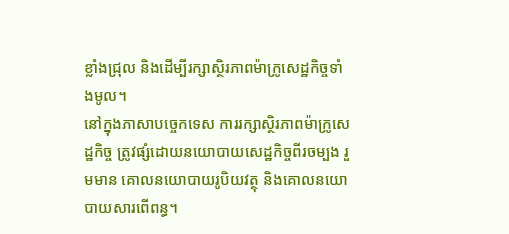ខ្លាំងជ្រុល និងដើម្បីរក្សាស្ថិរភាពម៉ាក្រូសេដ្ឋកិច្ចទាំងមូល។
នៅក្នុងភាសាបច្ចេកទេស ការរក្សាស្ថិរភាពម៉ាក្រូសេដ្ឋកិច្ច ត្រូវផ្សំដោយនយោបាយសេដ្ឋកិច្ចពីរចម្បង រួមមាន គោលនយោបាយរូបិយវត្ថុ និងគោលនយោបាយសារពើពន្ធ។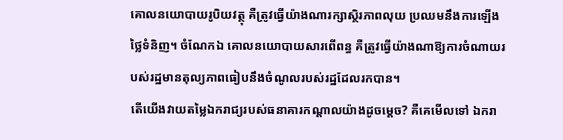គោលនយោបាយរូបិយវត្ថុ គឺត្រូវធ្វើយ៉ាងណារក្សាស្ថិរភាពលុយ ប្រឈមនឹងការឡើងថ្លៃទំនិញ។ ចំណែកឯ គោលនយោបាយសារពើពន្ធ គឺត្រូវធ្វើយ៉ាងណាឱ្យការចំណាយរបស់រដ្ឋមានតុល្យភាពធៀបនឹងចំណូលរបស់រដ្ឋដែលរកបាន។
តើយើងវាយតម្លៃឯករាជ្យរបស់ធនាគារកណ្តាលយ៉ាងដូចម្តេច? គឺគេមើលទៅ ឯករា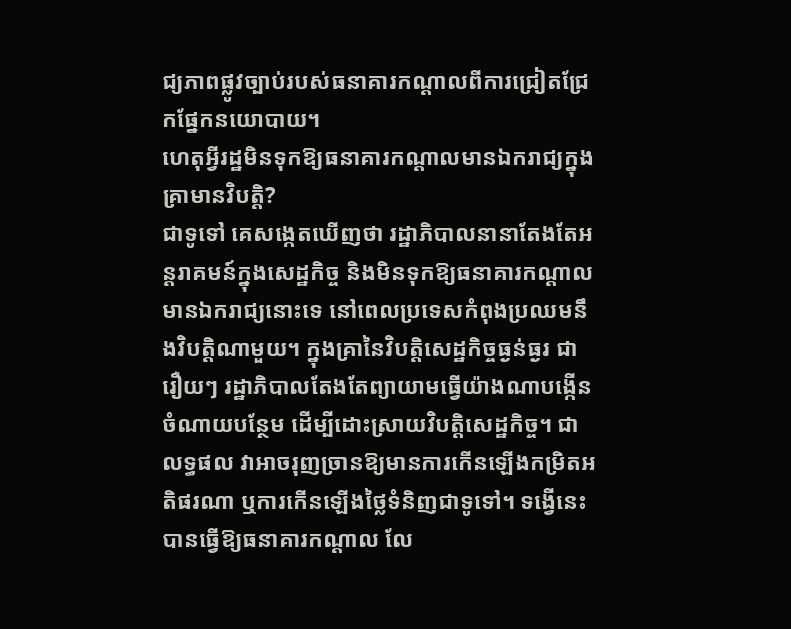ជ្យភាពផ្លូវច្បាប់របស់ធនាគារកណ្តាលពីការជ្រៀតជ្រែកផ្នែកនយោបាយ។
ហេតុអ្វីរដ្ឋមិនទុកឱ្យធនាគារកណ្តាលមានឯករាជ្យក្នុងគ្រាមានវិបត្តិ?
ជាទូទៅ គេសង្កេតឃើញថា រដ្ឋាភិបាលនានាតែងតែអន្ដរាគមន៍ក្នុងសេដ្ឋកិច្ច និងមិនទុកឱ្យធនាគារកណ្តាលមានឯករាជ្យនោះទេ នៅពេលប្រទេសកំពុងប្រឈមនឹងវិបត្តិណាមួយ។ ក្នុងគ្រានៃវិបត្តិសេដ្ឋកិច្ចធ្ងន់ធ្ងរ ជារឿយៗ រដ្ឋាភិបាលតែងតែព្យាយាមធ្វើយ៉ាងណាបង្កើនចំណាយបន្ថែម ដើម្បីដោះស្រាយវិបត្តិសេដ្ឋកិច្ច។ ជាលទ្ធផល វាអាចរុញច្រានឱ្យមានការកើនឡើងកម្រិតអតិផរណា ឬការកើនឡើងថ្លៃទំនិញជាទូទៅ។ ទង្វើនេះបានធ្វើឱ្យធនាគារកណ្តាល លែ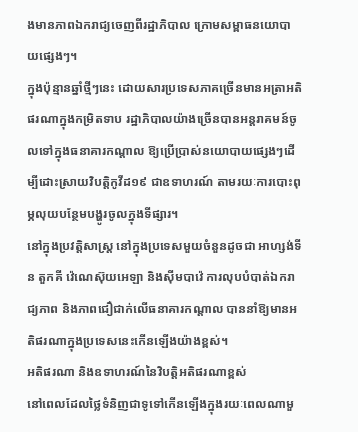ងមានភាពឯករាជ្យចេញពីរដ្ឋាភិបាល ក្រោមសម្ពាធនយោបាយផ្សេងៗ។
ក្នុងប៉ុន្មានឆ្នាំថ្មីៗនេះ ដោយសារប្រទេសភាគច្រើនមានអត្រាអតិផរណាក្នុងកម្រិតទាប រដ្ឋាភិបាលយ៉ាងច្រើនបានអន្ដរាគមន៍ចូលទៅក្នុងធនាគារកណ្តាល ឱ្យប្រើប្រាស់នយោបាយផ្សេងៗដើម្បីដោះស្រាយវិបត្តិកូវីដ១៩ ជាឧទាហរណ៍ តាមរយៈការបោះពុម្ភលុយបន្ថែមបង្ហូរចូលក្នុងទីផ្សារ។
នៅក្នុងប្រវត្តិសាស្រ្ដ នៅក្នុងប្រទេសមួយចំនួនដូចជា អាហ្សង់ទីន តួកគី វ៉េណេស៊ុយអេឡា និងស៊ីមបាវ៉េ ការលុបបំបាត់ឯករាជ្យភាព និងភាពជឿជាក់លើធនាគារកណ្តាល បាននាំឱ្យមានអតិផរណាក្នុងប្រទេសនេះកើនឡើងយ៉ាងខ្ពស់។
អតិផរណា និងឧទាហរណ៍នៃវិបត្តិអតិផរណាខ្ពស់
នៅពេលដែលថ្លៃទំនិញជាទូទៅកើនឡើងក្នុងរយៈពេលណាមួ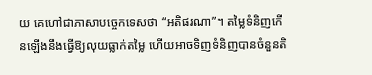យ គេហៅជាភាសាបច្ចេកទេសថា “អតិផរណា”។ តម្លៃទំនិញកើនឡើងនឹងធ្វើឱ្យលុយធ្លាក់តម្លៃ ហើយអាចទិញទំនិញបានចំនួនតិ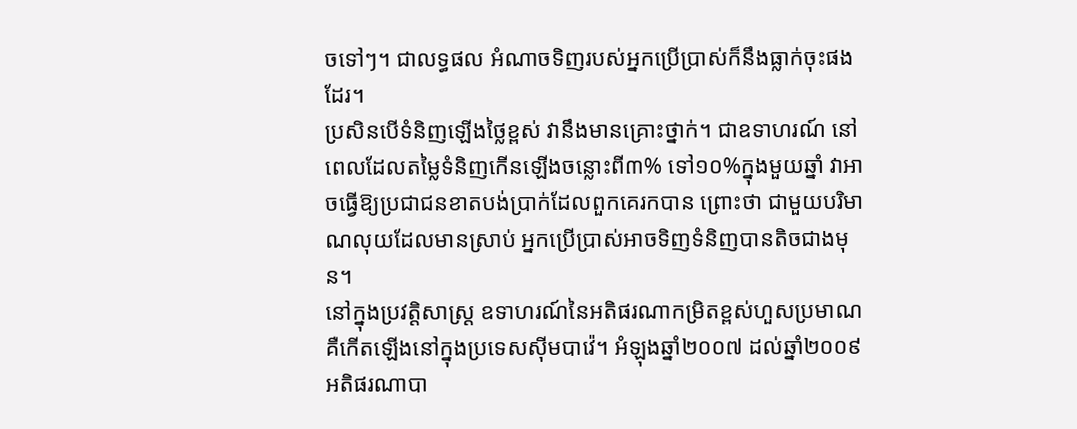ចទៅៗ។ ជាលទ្ធផល អំណាចទិញរបស់អ្នកប្រើប្រាស់ក៏នឹងធ្លាក់ចុះផងដែរ។
ប្រសិនបើទំនិញឡើងថ្លៃខ្ពស់ វានឹងមានគ្រោះថ្នាក់។ ជាឧទាហរណ៍ នៅពេលដែលតម្លៃទំនិញកើនឡើងចន្លោះពី៣% ទៅ១០%ក្នុងមួយឆ្នាំ វាអាចធ្វើឱ្យប្រជាជនខាតបង់ប្រាក់ដែលពួកគេរកបាន ព្រោះថា ជាមួយបរិមាណលុយដែលមានស្រាប់ អ្នកប្រើប្រាស់អាចទិញទំនិញបានតិចជាងមុន។
នៅក្នុងប្រវត្តិសាស្រ្ដ ឧទាហរណ៍នៃអតិផរណាកម្រិតខ្ពស់ហួសប្រមាណ គឺកើតឡើងនៅក្នុងប្រទេសស៊ីមបាវ៉េ។ អំឡុងឆ្នាំ២០០៧ ដល់ឆ្នាំ២០០៩ អតិផរណាបា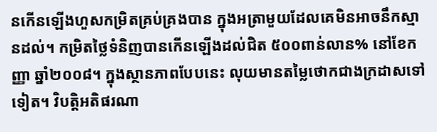នកើនឡើងហួសកម្រិតគ្រប់គ្រងបាន ក្នុងអត្រាមួយដែលគេមិនអាចនឹកស្មានដល់។ កម្រិតថ្លៃទំនិញបានកើនឡើងដល់ជិត ៥០០ពាន់លាន% នៅខែកញ្ញា ឆ្នាំ២០០៨។ ក្នុងស្ថានភាពបែបនេះ លុយមានតម្លៃថោកជាងក្រដាសទៅទៀត។ វិបត្តិអតិផរណា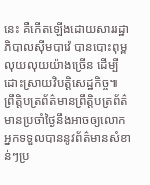នេះ គឺកើតឡើងដោយសាររដ្ឋាភិបាលស៊ីមបាវ៉េ បានបោះពុម្ពលុយលុយយ៉ាងច្រើន ដើម្បីដោះស្រាយវិបត្តិសេដ្ឋកិច្ច៕
ព្រឹត្តិបត្រព័ត៌មានព្រឹត្តិបត្រព័ត៌មានប្រចាំថ្ងៃនឹងអាចឲ្យលោកអ្នកទទួលបាននូវព័ត៌មានសំខាន់ៗប្រ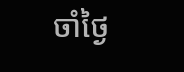ចាំថ្ងៃ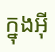ក្នុងអ៊ី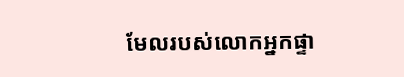មែលរបស់លោកអ្នកផ្ទា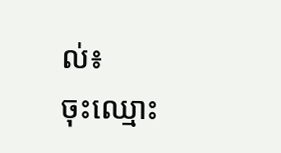ល់៖
ចុះឈ្មោះ